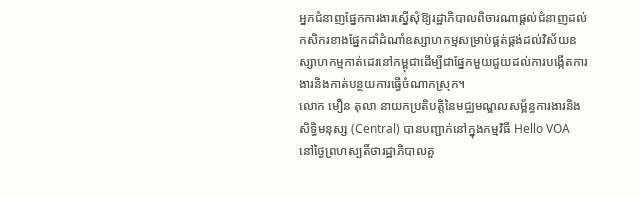អ្នកជំនាញផ្នែកការងារស្នើសុំឱ្យរដ្ឋាភិបាលពិចារណាផ្តល់ជំនាញដល់កសិករខាងផ្នែកដាំដំណាំឧស្សាហកម្មសម្រាប់ផ្គត់ផ្គង់ដល់វិស័យឧស្សាហកម្មកាត់ដេរនៅកម្ពុជាដើម្បីជាផ្នែកមួយជួយដល់ការបង្កើតការងារនិងកាត់បន្ថយការធ្វើចំណាកស្រុក។
លោក មឿន តុលា នាយកប្រតិបត្តិនៃមជ្ឈមណ្ឌលសម្ព័ន្ធការងារនិងសិទ្ធិមនុស្ស (Central) បានបញ្ជាក់នៅក្នុងកម្មវិធី Hello VOA នៅថ្ងៃព្រហស្បតិ៍ថារដ្ឋាភិបាលគួ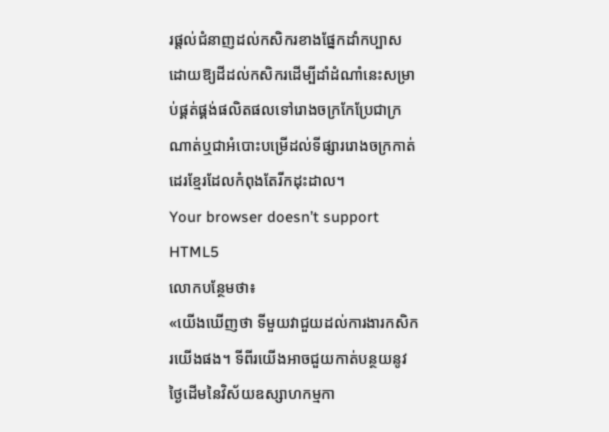រផ្តល់ជំនាញដល់កសិករខាងផ្នែកដាំកប្បាសដោយឱ្យដីដល់កសិករដើម្បីដាំដំណាំនេះសម្រាប់ផ្គត់ផ្គង់ផលិតផលទៅរោងចក្រកែប្រែជាក្រណាត់ឬជាអំបោះបម្រើដល់ទីផ្សាររោងចក្រកាត់ដេរខ្មែរដែលកំពុងតែរីកដុះដាល។
Your browser doesn’t support HTML5
លោកបន្ថែមថា៖
«យើងឃើញថា ទីមួយវាជួយដល់ការងារកសិករយើងផង។ ទីពីរយើងអាចជួយកាត់បន្ថយនូវថ្ងៃដើមនៃវិស័យឧស្សាហកម្មកា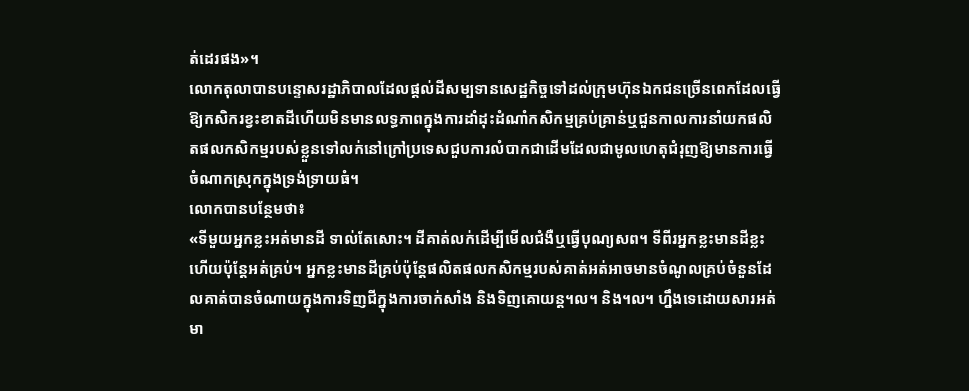ត់ដេរផង»។
លោកតុលាបានបន្ទោសរដ្ឋាភិបាលដែលផ្តល់ដីសម្បទានសេដ្ឋកិច្ចទៅដល់ក្រុមហ៊ុនឯកជនច្រើនពេកដែលធ្វើឱ្យកសិករខ្វះខាតដីហើយមិនមានលទ្ធភាពក្នុងការដាំដុះដំណាំកសិកម្មគ្រប់គ្រាន់ឬជួនកាលការនាំយកផលិតផលកសិកម្មរបស់ខ្លួនទៅលក់នៅក្រៅប្រទេសជួបការលំបាកជាដើមដែលជាមូលហេតុជំរុញឱ្យមានការធ្វើចំណាកស្រុកក្នុងទ្រង់ទ្រាយធំ។
លោកបានបន្ថែមថា៖
«ទីមួយអ្នកខ្លះអត់មានដី ទាល់តែសោះ។ ដីគាត់លក់ដើម្បីមើលជំងឺឬធ្វើបុណ្យសព។ ទីពីរអ្នកខ្លះមានដីខ្លះហើយប៉ុន្តែអត់គ្រប់។ អ្នកខ្លះមានដីគ្រប់ប៉ុន្តែផលិតផលកសិកម្មរបស់គាត់អត់អាចមានចំណូលគ្រប់ចំនួនដែលគាត់បានចំណាយក្នុងការទិញជីក្នុងការចាក់សាំង និងទិញគោយន្ត។ល។ និង។ល។ ហ្នឹងទេដោយសារអត់មា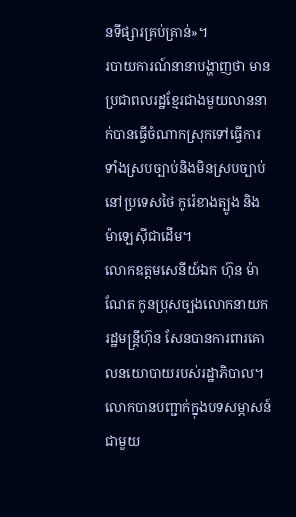នទីផ្សារគ្រប់គ្រាន់»។
របាយការណ៍នានាបង្ហាញថា មានប្រជាពលរដ្ឋខ្មែរជាងមួយលាននាក់បានធ្វើចំណាកស្រុកទៅធ្វើការទាំងស្របច្បាប់និងមិនស្របច្បាប់នៅប្រទេសថៃ កូរ៉េខាងត្បូង និងម៉ាឡេស៊ីជាដើម។
លោកឧត្ដមសេនីយ៍ឯក ហ៊ុន ម៉ាណែត កូនប្រុសច្បងលោកនាយករដ្ឋមន្ត្រីហ៊ុន សែនបានការពារគោលនយោបាយរបស់រដ្ឋាភិបាល។ លោកបានបញ្ជាក់ក្នុងបទសម្ភាសន៍ជាមួយ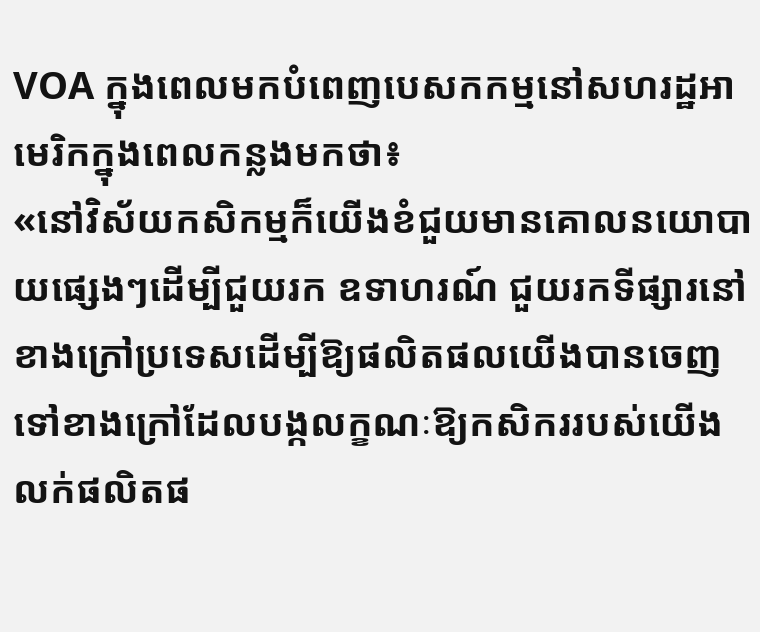VOA ក្នុងពេលមកបំពេញបេសកកម្មនៅសហរដ្ឋអាមេរិកក្នុងពេលកន្លងមកថា៖
«នៅវិស័យកសិកម្មក៏យើងខំជួយមានគោលនយោបាយផ្សេងៗដើម្បីជួយរក ឧទាហរណ៍ ជួយរកទីផ្សារនៅខាងក្រៅប្រទេសដើម្បីឱ្យផលិតផលយើងបានចេញទៅខាងក្រៅដែលបង្កលក្ខណៈឱ្យកសិកររបស់យើងលក់ផលិតផ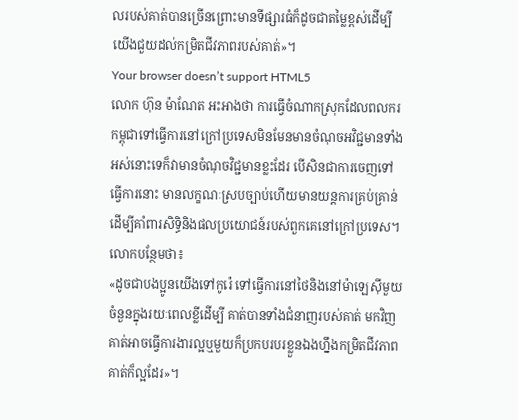លរបស់គាត់បានច្រើនព្រោះមានទីផ្សារធំក៏ដូចជាតម្លៃខ្ពស់ដើម្បីយើងជួយដល់កម្រិតជីវភាពរបស់គាត់»។
Your browser doesn’t support HTML5
លោក ហ៊ុន ម៉ាណែត អះអាងថា ការធ្វើចំណាកស្រុកដែលពលករកម្ពុជាទៅធ្វើការនៅក្រៅប្រទេសមិនមែនមានចំណុចអវិជ្ជមានទាំងអស់នោះទេក៏វាមានចំណុចវិជ្ជមានខ្លះដែរ បើសិនជាការចេញទៅធ្វើការនោះ មានលក្ខណៈស្របច្បាប់ហើយមានយន្តការគ្រប់គ្រាន់ដើម្បីគាំពារសិទ្ធិនិងផលប្រយោជន៍របស់ពួកគេនៅក្រៅប្រទេស។
លោកបន្ថែមថា៖
«ដូចជាបងប្អូនយើងទៅកូរ៉េ ទៅធ្វើការនៅថៃនិងនៅម៉ាឡេស៊ីមួយចំនួនក្នុងរយៈពេលខ្លីដើម្បី គាត់បានទាំងជំនាញរបស់គាត់ មកវិញគាត់អាចធ្វើការងារល្អឬមួយក៏ប្រកបរបរខ្លួនឯងហ្នឹងកម្រិតជីវភាពគាត់ក៏ល្អដែរ»។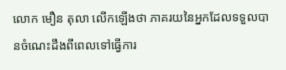លោក មឿន តុលា លើកឡើងថា ភាគរយនៃអ្នកដែលទទួលបានចំណេះដឹងពីពេលទៅធ្វើការ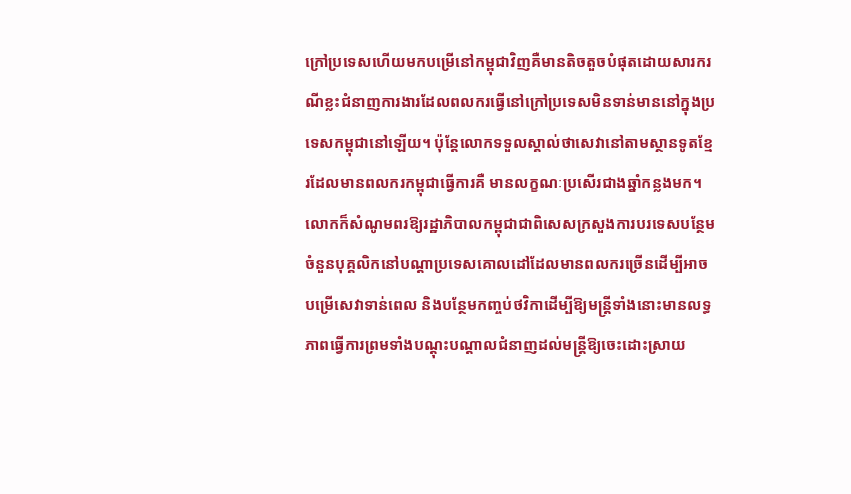ក្រៅប្រទេសហើយមកបម្រើនៅកម្ពុជាវិញគឺមានតិចតួចបំផុតដោយសារករណីខ្លះជំនាញការងារដែលពលករធ្វើនៅក្រៅប្រទេសមិនទាន់មាននៅក្នុងប្រទេសកម្ពុជានៅឡើយ។ ប៉ុន្តែលោកទទួលស្គាល់ថាសេវានៅតាមស្ថានទូតខ្មែរដែលមានពលករកម្ពុជាធ្វើការគឺ មានលក្ខណៈប្រសើរជាងឆ្នាំកន្លងមក។ លោកក៏សំណូមពរឱ្យរដ្ឋាភិបាលកម្ពុជាជាពិសេសក្រសួងការបរទេសបន្ថែមចំនួនបុគ្គលិកនៅបណ្តាប្រទេសគោលដៅដែលមានពលករច្រើនដើម្បីអាចបម្រើសេវាទាន់ពេល និងបន្ថែមកញ្ចប់ថវិកាដើម្បីឱ្យមន្ត្រីទាំងនោះមានលទ្ធភាពធ្វើការព្រមទាំងបណ្តុះបណ្តាលជំនាញដល់មន្ត្រីឱ្យចេះដោះស្រាយ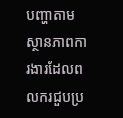បញ្ហាតាមស្ថានភាពការងារដែលពលករជួបប្រ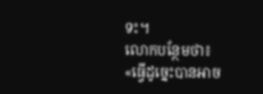ទះ។
លោកបន្ថែមថា៖
«ធ្វើដូច្នេះបានអាច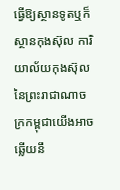ធ្វើឱ្យស្ថានទូតឬក៏ស្ថានកុងស៊ុល ការិយាល័យកុងស៊ុលនៃព្រះរាជាណាចក្រកម្ពុជាយើងអាចឆ្លើយនឹ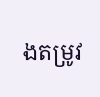ងតម្រូវ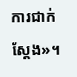ការជាក់ស្តែង»។